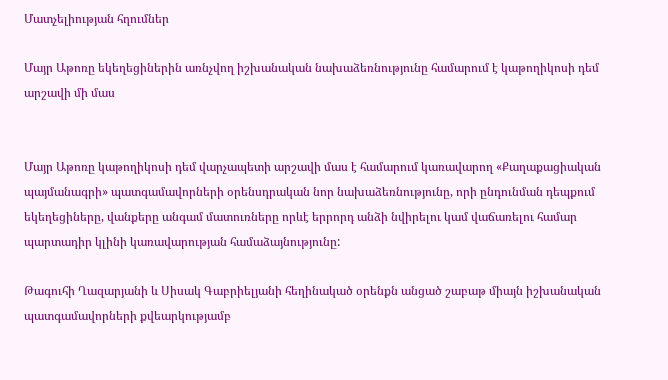Մատչելիության հղումներ

Մայր Աթոռը եկեղեցիներին առնչվող իշխանական նախաձեռնությունը համարում է կաթողիկոսի դեմ արշավի մի մաս


Մայր Աթոռը կաթողիկոսի դեմ վարչապետի արշավի մաս է համարում կառավարող «Քաղաքացիական պայմանագրի» պատգամավորների օրենսդրական նոր նախաձեռնությունը, որի ընդունման դեպքում եկեղեցիները, վանքերը անգամ մատուռները որևէ երրորդ անձի նվիրելու կամ վաճառելու համար պարտադիր կլինի կառավարության համաձայնությունը:

Թագուհի Ղազարյանի և Սիսակ Գաբրիելյանի հեղինակած օրենքն անցած շաբաթ միայն իշխանական պատգամավորների քվեարկությամբ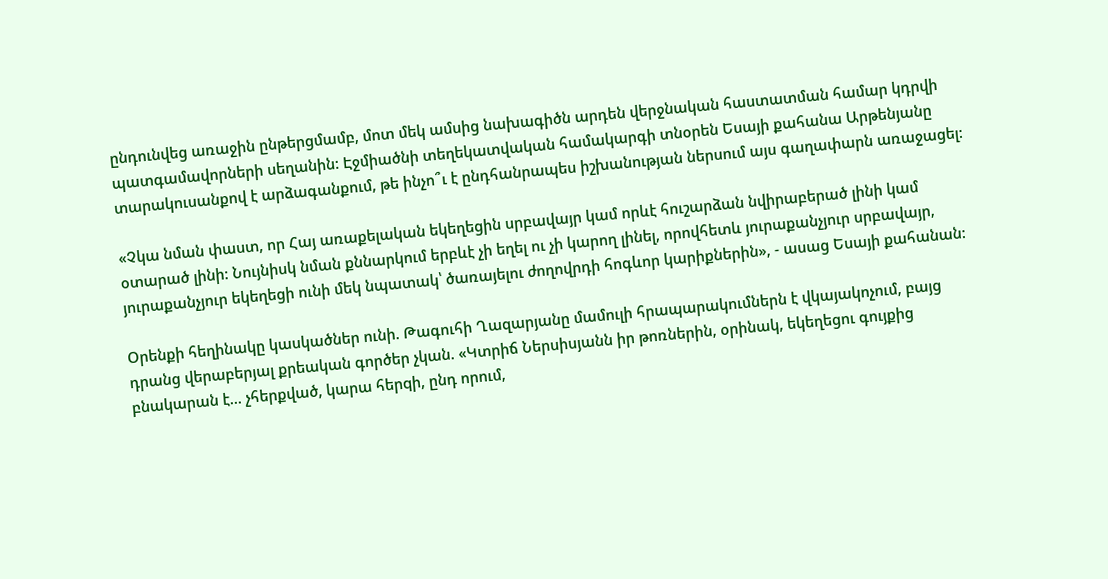ընդունվեց առաջին ընթերցմամբ, մոտ մեկ ամսից նախագիծն արդեն վերջնական հաստատման համար կդրվի պատգամավորների սեղանին: Էջմիածնի տեղեկատվական համակարգի տնօրեն Եսայի քահանա Արթենյանը տարակուսանքով է արձագանքում, թե ինչո՞ւ է ընդհանրապես իշխանության ներսում այս գաղափարն առաջացել:

«Չկա նման փաստ, որ Հայ առաքելական եկեղեցին սրբավայր կամ որևէ հուշարձան նվիրաբերած լինի կամ օտարած լինի: Նույնիսկ նման քննարկում երբևէ չի եղել ու չի կարող լինել, որովհետև յուրաքանչյուր սրբավայր, յուրաքանչյուր եկեղեցի ունի մեկ նպատակ՝ ծառայելու ժողովրդի հոգևոր կարիքներին», - ասաց Եսայի քահանան:

Օրենքի հեղինակը կասկածներ ունի. Թագուհի Ղազարյանը մամուլի հրապարակումներն է վկայակոչում, բայց դրանց վերաբերյալ քրեական գործեր չկան. «Կտրիճ Ներսիսյանն իր թոռներին, օրինակ, եկեղեցու գույքից բնակարան է... չհերքված, կարա հերqի, ընդ որում,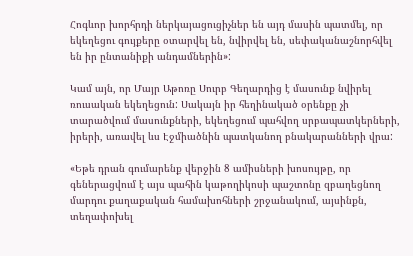Հոգևոր խորհրդի ներկայացուցիչներ են այդ մասին պատմել, որ եկեղեցու գույքերը օտարվել են, նվիրվել են, սեփականաշնորհվել են իր ընտանիքի անդամներին»:

Կամ այն, որ Մայր Աթոռը Սուրբ Գեղարդից է մասունք նվիրել ռուսական եկեղեցուն: Սակայն իր հեղինակած օրենքը չի տարածվում մասունքների, եկեղեցում պահվող սրբապատկերների, իրերի, առավել ևս Էջմիածնին պատկանող բնակարանների վրա:

«Եթե դրան գումարենք վերջին 8 ամիսների խոսույթը, որ գեներացվում է այս պահին կաթողիկոսի պաշտոնը զբաղեցնող մարդու քաղաքական համախոհների շրջանակում, այսինքն, տեղափոխել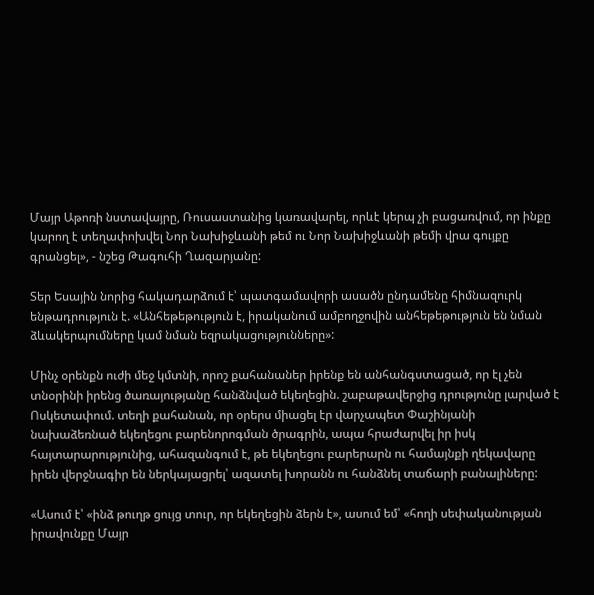Մայր Աթոռի նստավայրը, Ռուսաստանից կառավարել, որևէ կերպ չի բացառվում, որ ինքը կարող է տեղափոխվել Նոր Նախիջևանի թեմ ու Նոր Նախիջևանի թեմի վրա գույքը գրանցել», - նշեց Թագուհի Ղազարյանը:

Տեր Եսային նորից հակադարձում է՝ պատգամավորի ասածն ընդամենը հիմնազուրկ ենթադրություն է. «Անհեթեթություն է, իրականում ամբողջովին անհեթեթություն են նման ձևակերպումները կամ նման եզրակացությունները»:

Մինչ օրենքն ուժի մեջ կմտնի, որոշ քահանաներ իրենք են անհանգստացած, որ էլ չեն տնօրինի իրենց ծառայությանը հանձնված եկեղեցին. շաբաթավերջից դրությունը լարված է Ոսկետափում. տեղի քահանան, որ օրերս միացել էր վարչապետ Փաշինյանի նախաձեռնած եկեղեցու բարենորոգման ծրագրին, ապա հրաժարվել իր իսկ հայտարարությունից, ահազանգում է, թե եկեղեցու բարերարն ու համայնքի ղեկավարը իրեն վերջնագիր են ներկայացրել՝ ազատել խորանն ու հանձնել տաճարի բանալիները:

«Ասում է՝ «ինձ թուղթ ցույց տուր, որ եկեղեցին ձերն է», ասում եմ՝ «հողի սեփականության իրավունքը Մայր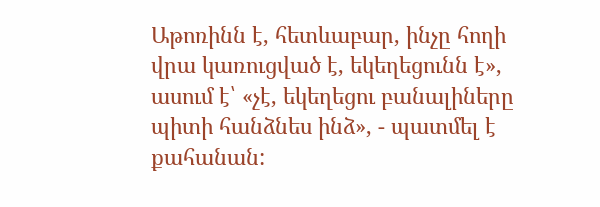Աթոռինն է, հետևաբար, ինչը հողի վրա կառուցված է, եկեղեցունն է», ասում է՝ «չէ, եկեղեցու բանալիները պիտի հանձնես ինձ», - պատմել է քահանան: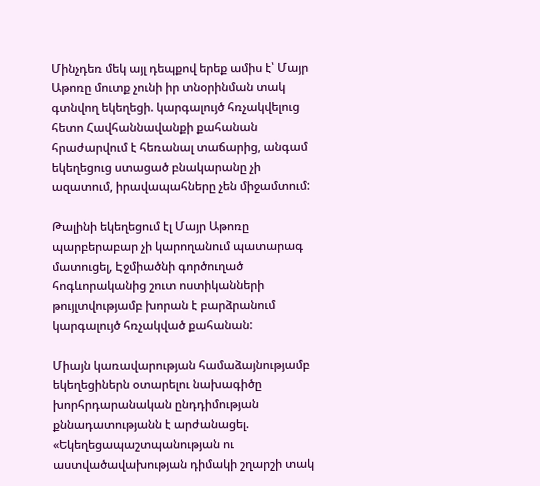Մինչդեռ մեկ այլ դեպքով երեք ամիս է՝ Մայր Աթոռը մուտք չունի իր տնօրինման տակ գտնվող եկեղեցի. կարգալույծ հռչակվելուց հետո Հավհաննավանքի քահանան հրաժարվում է հեռանալ տաճարից, անգամ եկեղեցուց ստացած բնակարանը չի ազատում, իրավապահները չեն միջամտում:

Թալինի եկեղեցում էլ Մայր Աթոռը պարբերաբար չի կարողանում պատարագ մատուցել, Էջմիածնի գործուղած հոգևորականից շուտ ոստիկանների թույլտվությամբ խորան է բարձրանում կարգալույծ հռչակված քահանան:

Միայն կառավարության համաձայնությամբ եկեղեցիներն օտարելու նախագիծը խորհրդարանական ընդդիմության քննադատությանն է արժանացել. «Եկեղեցապաշտպանության ու աստվածավախության դիմակի շղարշի տակ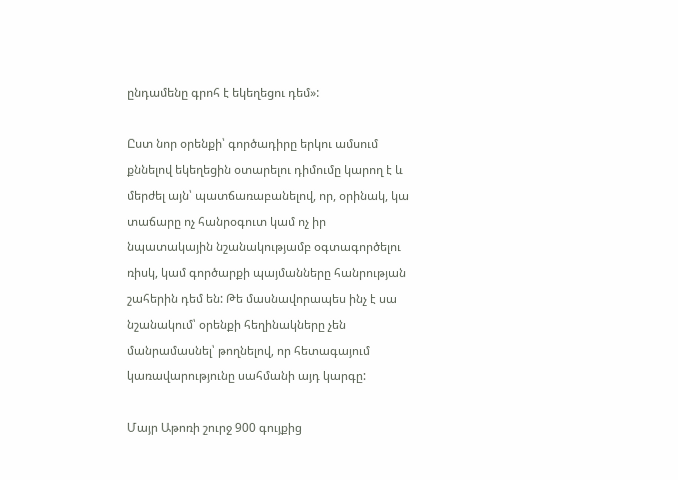ընդամենը գրոհ է եկեղեցու դեմ»:

Ըստ նոր օրենքի՝ գործադիրը երկու ամսում քննելով եկեղեցին օտարելու դիմումը կարող է և մերժել այն՝ պատճառաբանելով, որ, օրինակ, կա տաճարը ոչ հանրօգուտ կամ ոչ իր նպատակային նշանակությամբ օգտագործելու ռիսկ, կամ գործարքի պայմանները հանրության շահերին դեմ են: Թե մասնավորապես ինչ է սա նշանակում՝ օրենքի հեղինակները չեն մանրամասնել՝ թողնելով, որ հետագայում կառավարությունը սահմանի այդ կարգը:

Մայր Աթոռի շուրջ 900 գույքից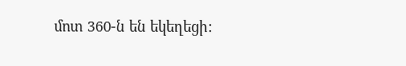մոտ 360-ն են եկեղեցի: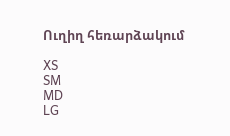Ուղիղ հեռարձակում

XS
SM
MD
LG